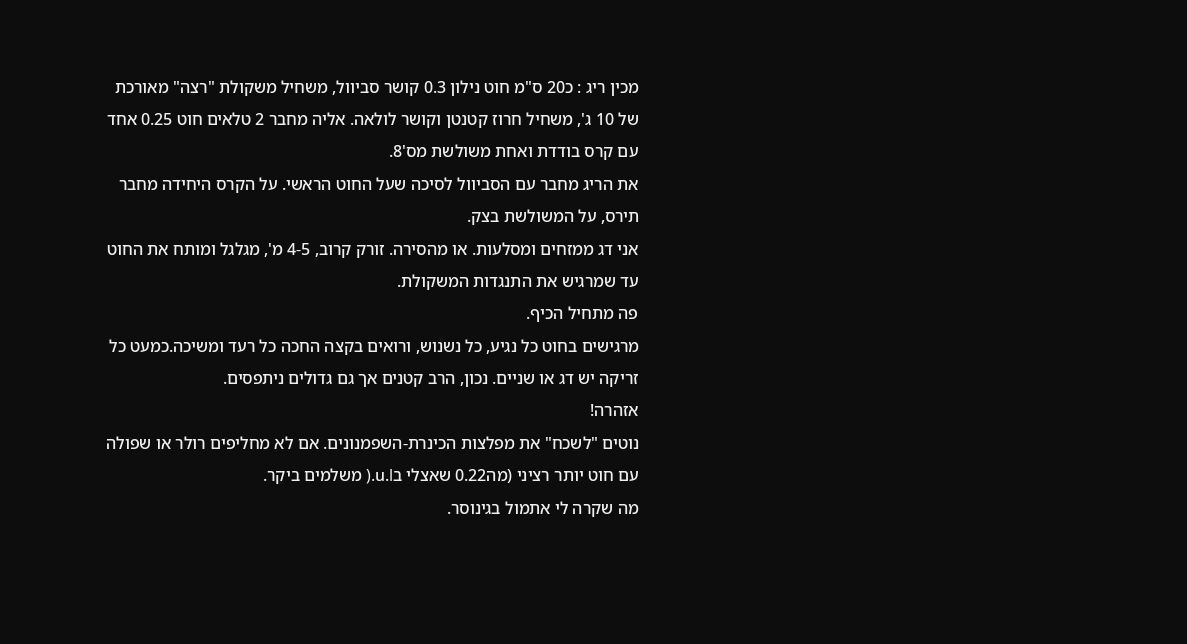מכין ריג : כ20 ס"מ חוט נילון 0.3 קושר סביוול, משחיל משקולת "רצה" מאורכת של 10 ג', משחיל חרוז קטנטן וקושר לולאה. אליה מחבר 2 טלאים חוט 0.25 אחד עם קרס בודדת ואחת משולשת מס'8.
את הריג מחבר עם הסביוול לסיכה שעל החוט הראשי. על הקרס היחידה מחבר תירס, על המשולשת בצק.
אני דג ממזחים ומסלעות. או מהסירה. זורק קרוב, 4-5 מ', מגלגל ומותח את החוט עד שמרגיש את התנגדות המשקולת.
פה מתחיל הכיף.
מרגישים בחוט כל נגיע, כל נשנוש, ורואים בקצה החכה כל רעד ומשיכה.כמעט כל זריקה יש דג או שניים. נכון, הרב קטנים אך גם גדולים ניתפסים.
אזהרה!
נוטים "לשכח" את מפלצות הכינרת-השפמנונים. אם לא מחליפים רולר או שפולה עם חוט יותר רציני (מה0.22 שאצלי בu.l.( משלמים ביקר.
מה שקרה לי אתמול בגינוסר.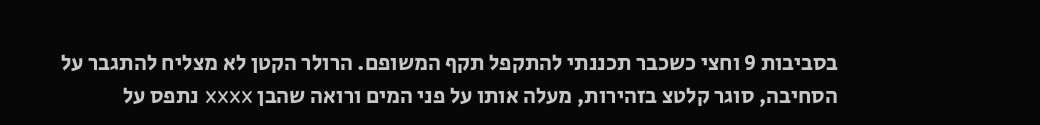בסביבות 9 וחצי כשכבר תכננתי להתקפל תקף המשופם. הרולר הקטן לא מצליח להתגבר על הסחיבה, סוגר קלטצ בזהירות, מעלה אותו על פני המים ורואה שהבן xxxx נתפס על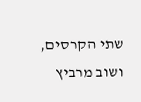שתי הקרסים, ושוב מרביץ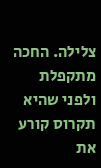צלילה. החכה מתקפלת ולפני שהיא תקרוס קורע את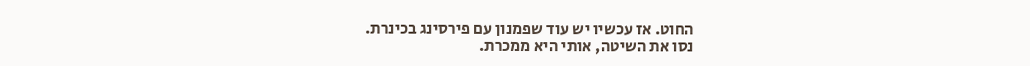החוט. אז עכשיו יש עוד שפמנון עם פירסינג בכינרת.
נסו את השיטה, אותי היא ממכרת.